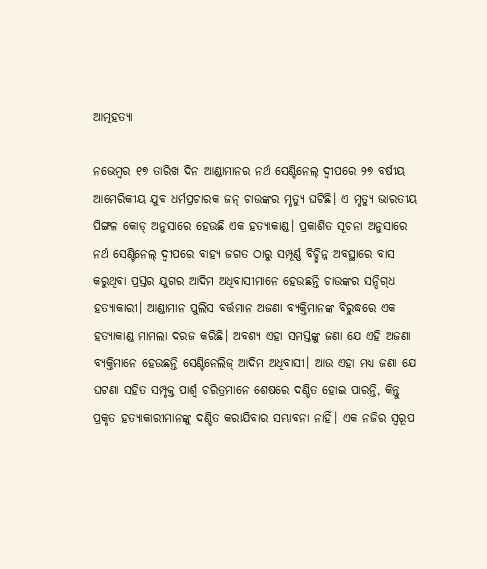ଆତ୍ମହତ୍ୟା

ନଭେମ୍ବର ୧୭ ତାରିଖ ଦିନ ଆଣ୍ଡାମାନର ନର୍ଥ ସେଣ୍ଟିନେଲ୍ ଦ୍ବୀପରେ ୨୭ ବର୍ଷୀୟ ଆମେରିକୀୟ ଯୁବ ଧର୍ମପ୍ରଚାରକ ଜନ୍ ଚାଉଙ୍କର ମୃତ୍ୟୁ ଘଟିଛି। ଏ ମୃତ୍ୟୁ ଭାରତୀୟ ପିଙ୍ଗଳ କୋଡ୍ ଅନୁସାରେ ହେଉଛି ଏକ ହତ୍ୟାକାଣ୍ଡ। ପ୍ରକାଶିତ ସୂଚନା ଅନୁସାରେ ନର୍ଥ ସେଣ୍ଟିନେଲ୍ ଦ୍ବୀପରେ ବାହ୍ୟ ଜଗତ ଠାରୁ ସମ୍ପୂର୍ଣ୍ଣ ବିଚ୍ଛିନ୍ନ ଅବସ୍ଥାରେ ବାସ କରୁଥିବା ପ୍ରସ୍ତର ଯୁଗର ଆଦିମ ଅଧିବାସୀମାନେ ହେଉଛନ୍ତି ଚାଉଙ୍କର ସନ୍ଦିଗ୍‌ଧ ହତ୍ୟାକାରୀ। ଆଣ୍ଡାମାନ ପୁଲିସ ବର୍ତ୍ତମାନ ଅଜଣା ବ୍ୟକ୍ତିମାନଙ୍କ ବିରୁଦ୍ଧରେ ଏକ ହତ୍ୟାକାଣ୍ଡ ମାମଲା ଦରଜ କରିଛି। ଅବଶ୍ୟ ଏହା ସମସ୍ତଙ୍କୁ ଜଣା ଯେ ଏହି ଅଜଣା ବ୍ୟକ୍ତିମାନେ ହେଉଛନ୍ତି ସେଣ୍ଟିନେଲିଜ୍ ଆଦିମ ଅଧିବାସୀ। ଆଉ ଏହା ମଧ୍ୟ ଜଣା ଯେ ଘଟଣା ସହିତ ସମ୍ପୃକ୍ତ ପାର୍ଶ୍ବ ଚରିତ୍ରମାନେ ଶେଷରେ ଦଣ୍ଡିତ ହୋଇ ପାରନ୍ତି, କିନ୍ତୁ ପ୍ରକୃତ ହତ୍ୟାକାରୀମାନଙ୍କୁ ଦଣ୍ଡିତ କରାଯିବାର ସମ୍ଭାବନା ନାହିଁ। ଏକ ନଜିର ସ୍ବରୂପ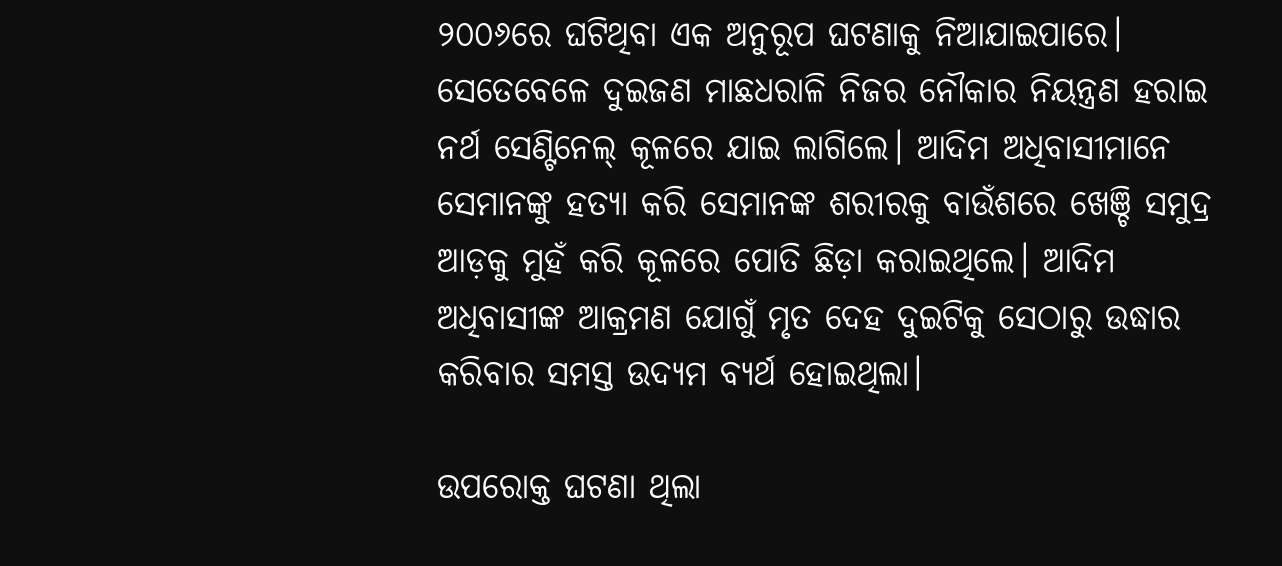୨୦୦୬ରେ ଘଟିଥିବା ଏକ ଅନୁରୂପ ଘଟଣାକୁ ନିଆଯାଇପାରେ। ସେତେବେଳେ ଦୁଇଜଣ ମାଛଧରାଳି ନିଜର ନୌକାର ନିୟନ୍ତ୍ରଣ ହରାଇ ନର୍ଥ ସେଣ୍ଟିନେଲ୍ କୂଳରେ ଯାଇ ଲାଗିଲେ। ଆଦିମ ଅଧିବାସୀମାନେ ସେମାନଙ୍କୁ ହତ୍ୟା କରି ସେମାନଙ୍କ ଶରୀରକୁ ବାଉଁଶରେ ଖେଞ୍ଚି ସମୁଦ୍ର ଆଡ଼କୁ ମୁହଁ କରି କୂଳରେ ପୋତି ଛିଡ଼ା ‌କରାଇଥିଲେ। ଆଦିମ ଅଧିବାସୀଙ୍କ ଆକ୍ରମଣ ଯୋଗୁଁ ମୃତ ଦେହ ଦୁଇଟିକୁ ସେଠାରୁ ଉଦ୍ଧାର କରିବାର ସମସ୍ତ ଉଦ୍ୟମ ବ୍ୟର୍ଥ ହୋଇଥିଲା।

ଉପରୋକ୍ତ ଘଟଣା ଥିଲା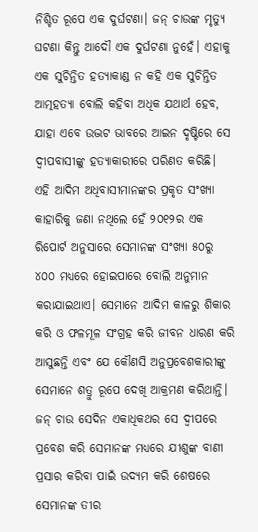ନିଶ୍ଚିତ ରୂପେ ଏକ ଦୁର୍ଘଟଣା। ଜନ୍ ଚାଉଙ୍କ ମୃତ୍ୟୁ ଘଟଣା କିନ୍ତୁ ଆଦୌ ଏକ ଦୁର୍ଘଟଣା ନୁହେଁ। ଏହାକୁ ଏକ ସୁଚିନ୍ତିତ ହତ୍ୟାକାଣ୍ଡ ନ କହି ଏକ ସୁଚିନ୍ତିତ ଆତ୍ମହତ୍ୟା ବୋଲି କହିବା ଅଧିକ ଯଥାର୍ଥ ହେବ, ଯାହା ଏବେ ଉଦ୍ଭଟ ଭାବରେ ଆଇନ ଦୃଷ୍ଟିରେ ସେ ଦ୍ବୀପବାସୀଙ୍କୁ ହତ୍ୟାକାରୀରେ ପରିଣତ କରିଛି। ଏହି ଆଦିମ ଅଧିବାସୀମାନଙ୍କର ପ୍ରକୃତ ସଂଖ୍ୟା କାହାରିକୁ ଜଣା ନଥିଲେ ହେଁ ୨୦୧୨ର ଏକ ରିପୋର୍ଟ ଅନୁସାରେ ସେମାନଙ୍କ ସଂଖ୍ୟା ୫୦ରୁ ୪୦୦ ମଧ୍ୟରେ ହୋଇପାରେ ବୋଲି ଅନୁମାନ କରାଯାଇଥାଏ। ସେମାନେ ଆଦିମ କାଳରୁ ଶିକାର କରି ଓ ଫଳମୂଳ ସଂଗ୍ରହ କରି ଜୀବନ ଧାରଣ କରି ଆସୁଛନ୍ତି ଏବଂ ଯେ କୌଣସି ଅନୁପ୍ରବେଶକାରୀଙ୍କୁ ସେମାନେ ଶତ୍ରୁ ରୂପେ ଦେଖି ଆକ୍ରମଣ କରିଥାନ୍ତି। ଜନ୍ ଚାଉ ସେଦିନ ଏକାଧିକଥର ସେ ଦ୍ବୀପରେ ପ୍ରବେଶ କରି ସେମାନଙ୍କ ମଧ୍ୟରେ ଯୀଶୁଙ୍କ ବାଣୀ ପ୍ରସାର କରିବା ପାଇଁ ଉଦ୍ୟମ କରି ଶେଷରେ ସେମାନଙ୍କ ତୀର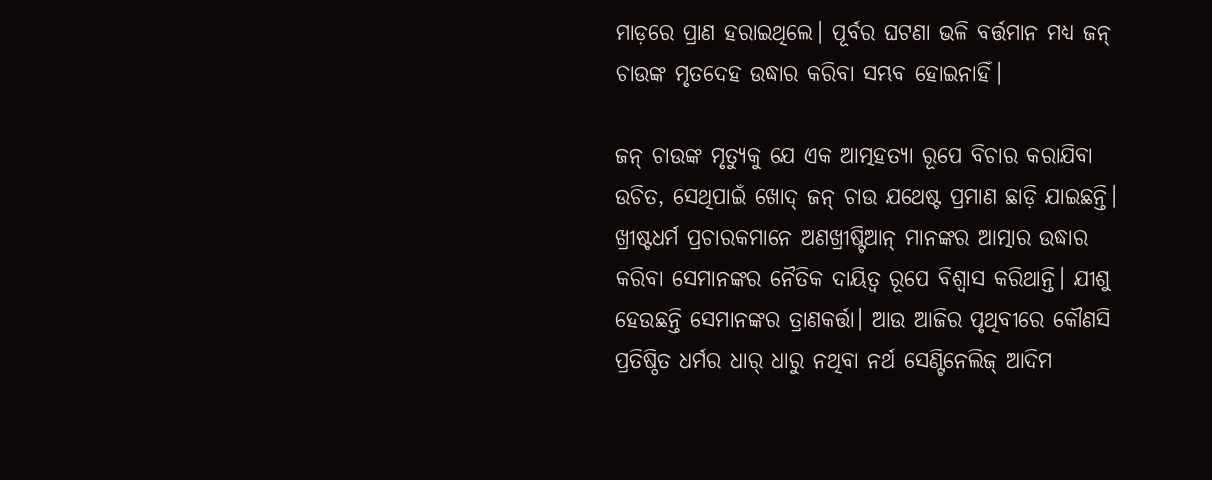ମାଡ଼ରେ ପ୍ରାଣ ହରାଇଥିଲେ। ପୂର୍ବର ଘଟଣା ଭଳି ବର୍ତ୍ତମାନ ମଧ୍ୟ ଜନ୍ ଚାଉଙ୍କ ମୃତଦେହ ଉଦ୍ଧାର କରିବା ସମ୍ଭବ ହୋଇନାହିଁ।

ଜନ୍ ଚାଉଙ୍କ ମୃତ୍ୟୁକୁ ଯେ ଏକ ଆତ୍ମହତ୍ୟା ରୂପେ ବିଚାର କରାଯିବା ଉଚିତ, ସେଥିପାଇଁ ଖୋଦ୍ ଜନ୍ ଚାଉ ଯଥେଷ୍ଟ ପ୍ରମାଣ ଛାଡ଼ି ଯାଇଛନ୍ତି। ଖ୍ରୀଷ୍ଟଧର୍ମ ପ୍ରଚାରକମାନେ ଅଣଖ୍ରୀଷ୍ଟିଆନ୍ ମାନଙ୍କର ଆତ୍ମାର ଉଦ୍ଧାର କରିବା ସେମାନଙ୍କର ନୈତିକ ଦାୟିତ୍ବ ରୂପେ ବିଶ୍ବାସ କରିଥାନ୍ତି। ଯୀଶୁ ହେଉଛନ୍ତି ସେମାନଙ୍କର ତ୍ରାଣକର୍ତ୍ତା। ଆଉ ଆଜିର ପୃଥିବୀରେ କୌଣସି ପ୍ରତିଷ୍ଠିତ ଧର୍ମର ଧାର୍ ଧାରୁ ନଥିବା ନର୍ଥ ସେଣ୍ଟିନେଲିଜ୍ ଆଦିମ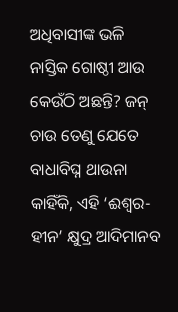ଅଧିବାସୀଙ୍କ ଭଳି ନାସ୍ତିକ ଗୋଷ୍ଠୀ ଆଉ କେଉଁଠି ଅଛନ୍ତି? ଜନ୍ ଚାଉ ତେଣୁ ଯେତେ ବାଧାବିଘ୍ନ ଥାଉନା କାହିଁକି, ଏହି ‘ଈଶ୍ବର-ହୀନ’ କ୍ଷୁଦ୍ର ଆଦିମାନବ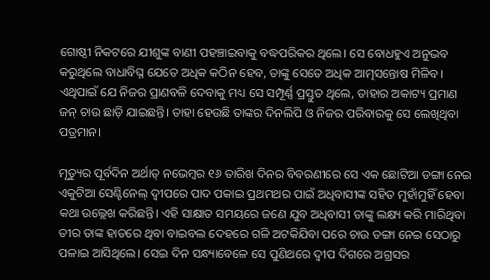ଗୋଷ୍ଠୀ ନିକଟରେ ଯୀଶୁଙ୍କ ବାଣୀ ପହଞ୍ଚାଇବାକୁ ବଦ୍ଧପରିକର ଥିଲେ। ସେ ବୋଧହୁଏ ଅନୁଭବ କରୁଥିଲେ ବାଧାବିଘ୍ନ ଯେତେ ଅଧିକ କଠିନ ହେବ, ତାଙ୍କୁ ସେତେ ଅଧିକ ଆତ୍ମସନ୍ତୋଷ ମିଳିବ। ଏଥିପାଇଁ ଯେ ନିଜର ପ୍ରାଣବଳି ଦେବାକୁ ମଧ୍ୟ ସେ ସମ୍ପୂର୍ଣ୍ଣ ପ୍ରସ୍ତୁତ ଥିଲେ, ତାହାର ଅକାଟ୍ୟ ପ୍ରମାଣ ଜନ୍ ଚାଉ ଛାଡ଼ି ଯାଇଛନ୍ତି। ତାହା ହେଉଛି ତାଙ୍କର ଦିନଲିପି ଓ ନିଜର ପରିବାରକୁ ସେ ଲେଖିଥିବା ପତ୍ରମାନ।

ମୃତ୍ୟୁର ପୂର୍ବଦିନ ଅର୍ଥାତ୍ ନଭେମ୍ବର ୧୬ ତାରିଖ ଦିନର ବିବରଣୀରେ ସେ ଏକ ଛୋଟିଆ ଡଙ୍ଗା ନେଇ ଏକୁଟିଆ ସେଣ୍ଟିନେଲ୍ ଦ୍ବୀପରେ ପାଦ ପକାଇ ପ୍ରଥମଥର ପାଇଁ ଅଧିବାସୀଙ୍କ ସହିତ ମୁହାଁମୁହିଁ ହେବା କଥା ଉଲ୍ଲେଖ କରିଛନ୍ତି। ଏହି ସାକ୍ଷାତ ସମୟରେ ଜଣେ ଯୁବ ଅଧିବାସୀ ତାଙ୍କୁ ଲକ୍ଷ୍ୟ କରି ମାରିଥିବା ତୀର ତାଙ୍କ ହାତରେ ଥିବା ବାଇବଲ ଦେହରେ ଗଳି ଅଟକିଯିବା ପରେ ଚାଉ ଡଙ୍ଗା ନେଇ ସେଠାରୁ ପଳାଇ ଆସିଥିଲେ। ସେଇ ଦିନ ସନ୍ଧ୍ୟାବେଳେ ସେ ପୁଣିଥରେ ଦ୍ବୀପ ଦିଗରେ ଅଗ୍ରସର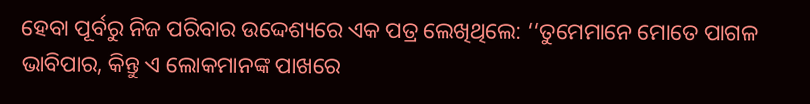ହେବା ପୂର୍ବରୁ ନିଜ ପରିବାର ଉଦ୍ଦେଶ୍ୟରେ ଏକ ପତ୍ର ଲେଖିଥିଲେ: ‘‘ତୁମେମାନେ ମୋତେ ପାଗଳ ଭାବିପାର, କିନ୍ତୁ ଏ ଲୋକମାନଙ୍କ ପାଖରେ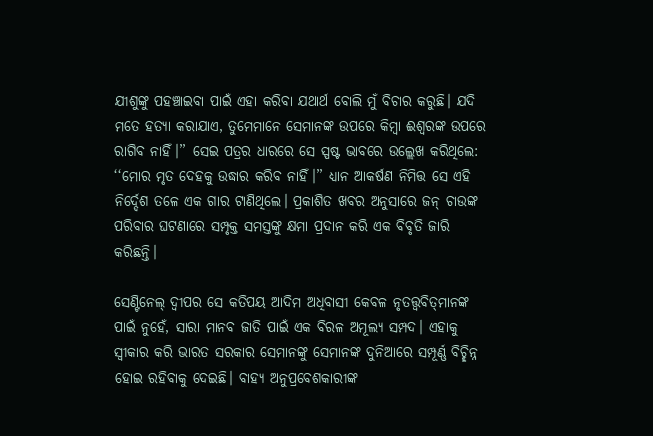ଯୀଶୁଙ୍କୁ ପହଞ୍ଚାଇବା ପାଇଁ ଏହା କରିବା ଯଥାର୍ଥ ବୋଲି ମୁଁ ବିଚାର କରୁଛି। ଯଦି ମତେ ହତ୍ୟା କରାଯାଏ, ତୁମେମାନେ ସେମାନଙ୍କ ଉପରେ କିମ୍ବା ଈଶ୍ବରଙ୍କ ଉପରେ ରାଗିବ ନାହିଁ।’’ ସେଇ ପତ୍ରର ଧାରରେ ସେ ସ୍ପଷ୍ଟ ଭାବରେ ଉଲ୍ଲେଖ କରିଥିଲେ: ‘‘ମୋର ମୃତ ଦେହକୁ ଉଦ୍ଧାର କରିବ ନାହିଁ।’’ ଧ୍ୟାନ ଆକର୍ଷଣ ନିମିତ୍ତ ସେ ଏହି ନିର୍ଦ୍ଦେଶ ତଳେ ଏକ ଗାର ଟାଣିଥିଲେ। ପ୍ରକାଶିତ ଖବର ଅନୁସାରେ ଜନ୍ ଚାଉଙ୍କ ପରିବାର ଘଟଣାରେ ସମ୍ପୃକ୍ତ ସମସ୍ତଙ୍କୁ କ୍ଷମା ପ୍ରଦାନ କରି ଏକ ବିବୃତି ଜାରି କରିଛନ୍ତି।

ସେଣ୍ଟିନେଲ୍ ଦ୍ବୀପର ସେ କତିପୟ ଆଦିମ ଅଧିବାସୀ କେବଳ ନୃତତ୍ତ୍ବବିତ୍‌ମାନଙ୍କ ପାଇଁ ନୁହେଁ, ସାରା ମାନବ ଜାତି ପାଇଁ ଏକ ବିରଳ ଅମୂଲ୍ୟ ସମ୍ପଦ। ଏହାକୁ ସ୍ବୀକାର କରି ଭାରତ ସରକାର ସେମାନଙ୍କୁ ସେମାନଙ୍କ ଦୁନିଆରେ ସମ୍ପୂର୍ଣ୍ଣ ବିଚ୍ଛିନ୍ନ ହୋଇ ରହିବାକୁ ଦେଇଛି। ବାହ୍ୟ ଅନୁପ୍ରବେଶକାରୀଙ୍କ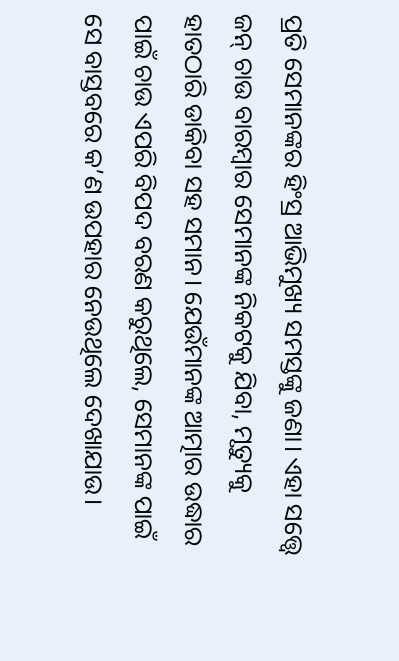ପ୍ରତି ସେମାନଙ୍କର ହିଂସ୍ର ଆଭିମୁଖ୍ୟ ସମସ୍ତଙ୍କୁ ଜଣା। ଏହା ସତ୍ତ୍ବେ ଜନ୍ ଚାଉ ବାରମ୍ବାର ସେମାନଙ୍କ ନିକଟକୁ ଯିବା, ମୃତ୍ୟୁକୁ ହାତଠାରି ଡାକିବା ସହ ସମାନ। ଯେଉଁମାନଙ୍କ ଆତ୍ମାର ଉଦ୍ଧାର ପାଇଁ ଚାଉ ଏପରି ବିପଦ ବରଣ କରୁଥିଲେ, ସେମାନଙ୍କ ପାଇଁ ସେ ବାସ୍ତବରେ କ’ଣ ଉପହାର ନେଉଥିଲେ ଦେଖାଯାଉ।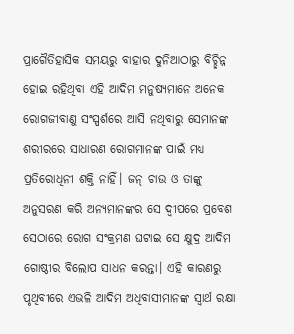ପ୍ରାଗୈତିହାସିକ ସମୟରୁ ବାହାର ଦୁନିଆଠାରୁ ବିଚ୍ଛିନ୍ନ ହୋଇ ରହିଥିବା ଏହି ଆଦିମ ମନୁଷ୍ୟମାନେ ଅନେକ ରୋଗଜୀବାଣୁ ସଂସ୍ପର୍ଶରେ ଆସି ନଥିବାରୁ ସେମାନଙ୍କ ଶରୀରରେ ସାଧାରଣ ରୋଗମାନଙ୍କ ପାଇଁ ମଧ୍ୟ ପ୍ରତିରୋଧିନୀ ଶକ୍ତି ନାହିଁ। ଜନ୍ ଚାଉ ଓ ତାଙ୍କୁ ଅନୁସରଣ କରି ଅନ୍ୟମାନଙ୍କର ସେ ଦ୍ବୀପରେ ପ୍ରବେଶ ସେଠାରେ ରୋଗ ସଂକ୍ରମଣ ଘଟାଇ ସେ କ୍ଷୁଦ୍ର ଆଦିମ ଗୋଷ୍ଠୀର ବିଲୋପ ସାଧନ କରନ୍ତା। ଏହି କାରଣରୁ ପୃଥିବୀରେ ଏଭଳି ଆଦିମ ଅଧିବାସୀମାନଙ୍କ ସ୍ବାର୍ଥ ରକ୍ଷା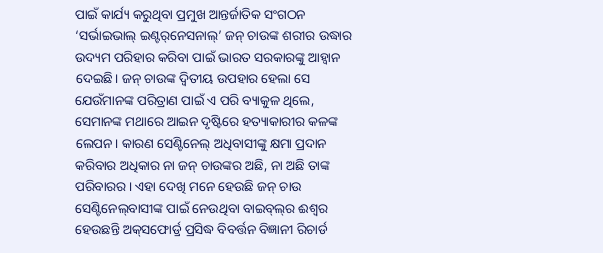ପାଇଁ କାର୍ଯ୍ୟ କରୁଥିବା ପ୍ରମୁଖ ଆନ୍ତର୍ଜାତିକ ସଂଗଠନ ‘ସର୍ଭାଇଭାଲ୍ ଇଣ୍ଟର୍‌ନେସନାଲ୍’ ଜନ୍ ଚାଉଙ୍କ ଶରୀର ଉଦ୍ଧାର ଉଦ୍ୟମ ପରିହାର କରିବା ପାଇଁ ଭାରତ ସରକାରଙ୍କୁ ଆହ୍ବାନ ଦେଇଛି। ଜନ୍ ଚାଉଙ୍କ ଦ୍ବିତୀୟ ଉପହାର ହେଲା ସେ ଯେଉଁମାନଙ୍କ ପରିତ୍ରାଣ ପାଇଁ ଏ ପରି ବ୍ୟାକୁଳ ଥିଲେ, ସେମାନଙ୍କ ମଥାରେ ଆଇନ ଦୃଷ୍ଟିରେ ହତ୍ୟାକାରୀର କଳଙ୍କ ଲେପନ। କାରଣ ସେଣ୍ଟିନେଲ୍ ଅଧିବାସୀଙ୍କୁ କ୍ଷମା ପ୍ରଦାନ କରିବାର ଅଧିକାର ନା ଜନ୍ ଚାଉଙ୍କର ଅଛି, ନା ଅଛି ତାଙ୍କ ପରିବାରର। ଏହା ଦେଖି ମନେ ହେଉଛି ଜନ୍ ଚାଉ ସେଣ୍ଟିନେଲ୍‌ବାସୀଙ୍କ ପାଇଁ ନେଉଥିବା ବାଇବ୍‌ଲ୍‌ର ଈଶ୍ବର ହେଉଛନ୍ତି ଅକ୍‌ସଫୋର୍ଡ‌୍ର ପ୍ରସିଦ୍ଧ ବିବର୍ତ୍ତନ ବିଜ୍ଞାନୀ ରିଚାର୍ଡ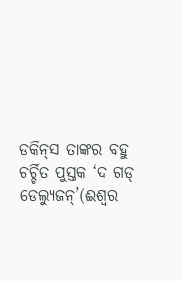ଡକିନ୍‌ସ ତାଙ୍କର ବହୁ ଚର୍ଚ୍ଚିତ ପୁସ୍ତକ ‘ଦ ଗଡ୍ ଡେଲ୍ୟୁଜନ୍‌’(ଈଶ୍ବର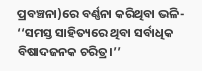ପ୍ରବଞ୍ଚନା)ରେ ବର୍ଣ୍ଣନା କରିଥିବା ଭଳି- ‘‘ସମସ୍ତ ସାହିତ୍ୟରେ ଥିବା ସର୍ବାଧିକ ବିଷାଦଜନକ ଚରିତ୍ର।’’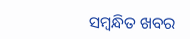ସମ୍ବନ୍ଧିତ ଖବର